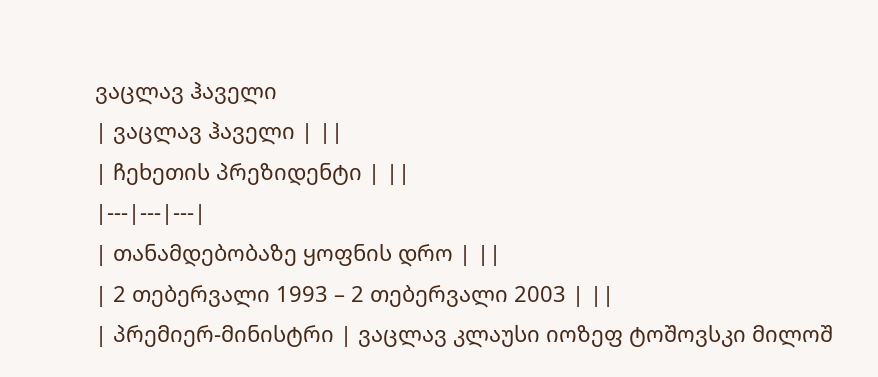ვაცლავ ჰაველი
| ვაცლავ ჰაველი | ||
| ჩეხეთის პრეზიდენტი | ||
|---|---|---|
| თანამდებობაზე ყოფნის დრო | ||
| 2 თებერვალი 1993 – 2 თებერვალი 2003 | ||
| პრემიერ-მინისტრი | ვაცლავ კლაუსი იოზეფ ტოშოვსკი მილოშ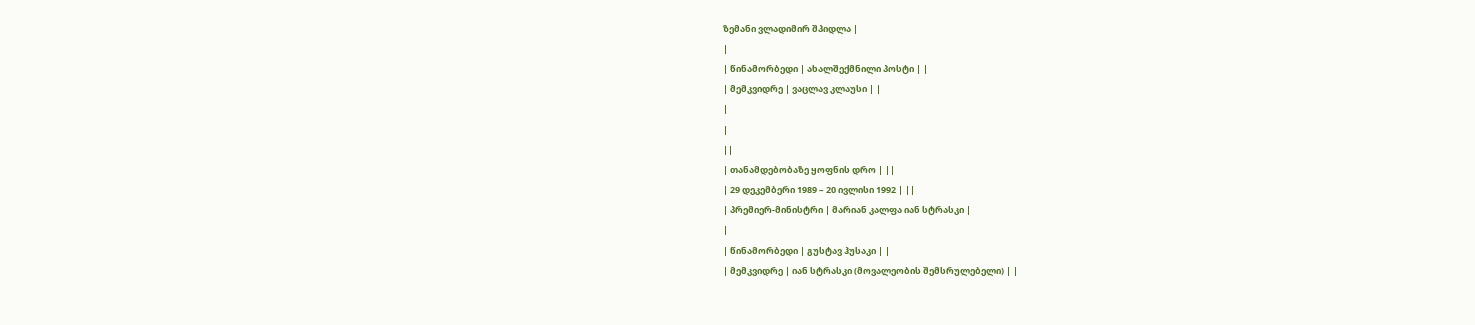ზემანი ვლადიმირ შპიდლა |
|
| წინამორბედი | ახალშექმნილი პოსტი | |
| მემკვიდრე | ვაცლავ კლაუსი | |
|
|
||
| თანამდებობაზე ყოფნის დრო | ||
| 29 დეკემბერი 1989 – 20 ივლისი 1992 | ||
| პრემიერ-მინისტრი | მარიან კალფა იან სტრასკი |
|
| წინამორბედი | გუსტავ ჰუსაკი | |
| მემკვიდრე | იან სტრასკი (მოვალეობის შემსრულებელი) | |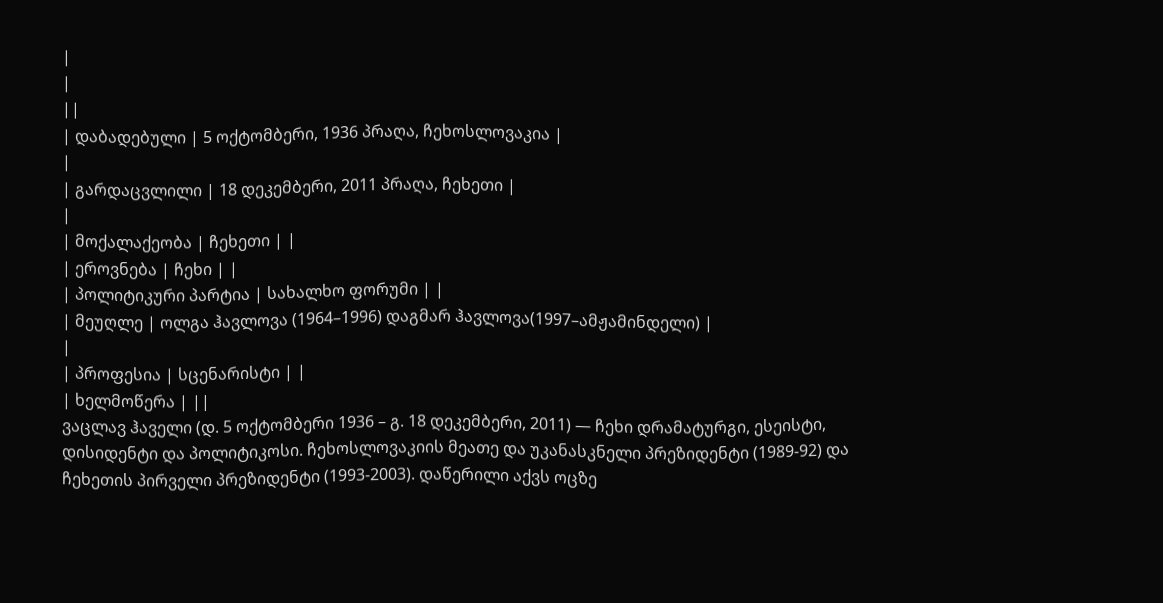|
|
||
| დაბადებული | 5 ოქტომბერი, 1936 პრაღა, ჩეხოსლოვაკია |
|
| გარდაცვლილი | 18 დეკემბერი, 2011 პრაღა, ჩეხეთი |
|
| მოქალაქეობა | ჩეხეთი | |
| ეროვნება | ჩეხი | |
| პოლიტიკური პარტია | სახალხო ფორუმი | |
| მეუღლე | ოლგა ჰავლოვა (1964–1996) დაგმარ ჰავლოვა(1997–ამჟამინდელი) |
|
| პროფესია | სცენარისტი | |
| ხელმოწერა | ||
ვაცლავ ჰაველი (დ. 5 ოქტომბერი 1936 – გ. 18 დეკემბერი, 2011) — ჩეხი დრამატურგი, ესეისტი, დისიდენტი და პოლიტიკოსი. ჩეხოსლოვაკიის მეათე და უკანასკნელი პრეზიდენტი (1989-92) და ჩეხეთის პირველი პრეზიდენტი (1993-2003). დაწერილი აქვს ოცზე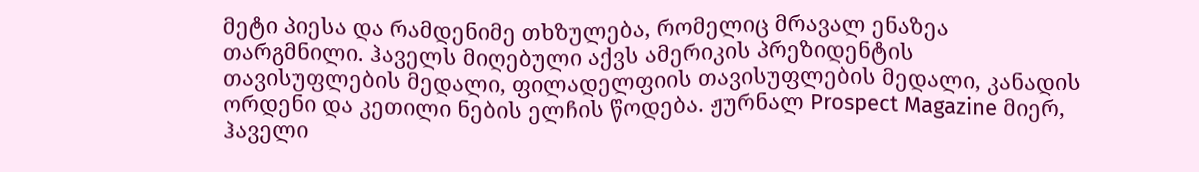მეტი პიესა და რამდენიმე თხზულება, რომელიც მრავალ ენაზეა თარგმნილი. ჰაველს მიღებული აქვს ამერიკის პრეზიდენტის თავისუფლების მედალი, ფილადელფიის თავისუფლების მედალი, კანადის ორდენი და კეთილი ნების ელჩის წოდება. ჟურნალ Prospect Magazine მიერ, ჰაველი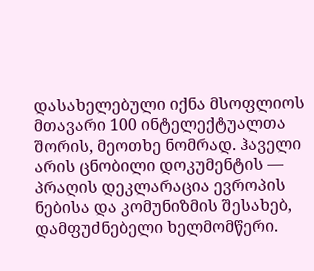დასახელებული იქნა მსოფლიოს მთავარი 100 ინტელექტუალთა შორის, მეოთხე ნომრად. ჰაველი არის ცნობილი დოკუმენტის — პრაღის დეკლარაცია ევროპის ნებისა და კომუნიზმის შესახებ, დამფუძნებელი ხელმომწერი.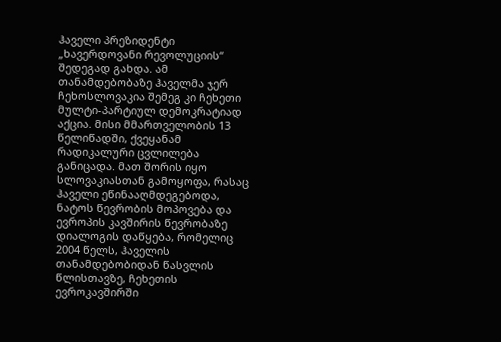ჰაველი პრეზიდენტი „ხავერდოვანი რევოლუციის“ შედეგად გახდა. ამ თანამდებობაზე ჰაველმა ჯერ ჩეხოსლოვაკია შემეგ კი ჩეხეთი მულტი-პარტიულ დემოკრატიად აქცია. მისი მმართველობის 13 წელიწადში, ქვეყანამ რადიკალური ცვლილება განიცადა. მათ შორის იყო სლოვაკიასთან გამოყოფა, რასაც ჰაველი ეწინააღმდეგებოდა, ნატოს წევრობის მოპოვება და ევროპის კავშირის წევრობაზე დიალოგის დაწყება, რომელიც 2004 წელს, ჰაველის თანამდებობიდან წასვლის წლისთავზე, ჩეხეთის ევროკავშირში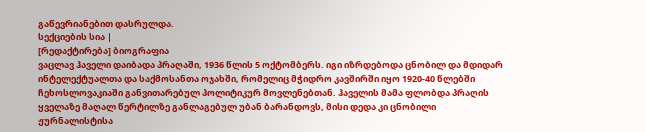გაწევრიანებით დასრულდა.
სექციების სია |
[რედაქტირება] ბიოგრაფია
ვაცლავ ჰაველი დაიბადა პრაღაში, 1936 წლის 5 ოქტომბერს. იგი იზრდებოდა ცნობილ და მდიდარ ინტელექტუალთა და საქმოსანთა ოჯახში, რომელიც მჭიდრო კავშირში იყო 1920-40 წლებში ჩეხოსლოვაკიაში განვითარებულ პოლიტიკურ მოვლენებთან. ჰაველის მამა ფლობდა პრაღის ყველაზე მაღალ წერტილზე განლაგებულ უბან ბარანდოვს, მისი დედა კი ცნობილი ჟურნალისტისა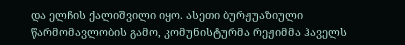და ელჩის ქალიშვილი იყო. ასეთი ბურჟუაზიული წარმომავლობის გამო, კომუნისტურმა რეჟიმმა ჰაველს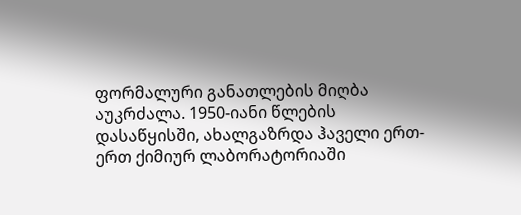ფორმალური განათლების მიღბა აუკრძალა. 1950-იანი წლების დასაწყისში, ახალგაზრდა ჰაველი ერთ-ერთ ქიმიურ ლაბორატორიაში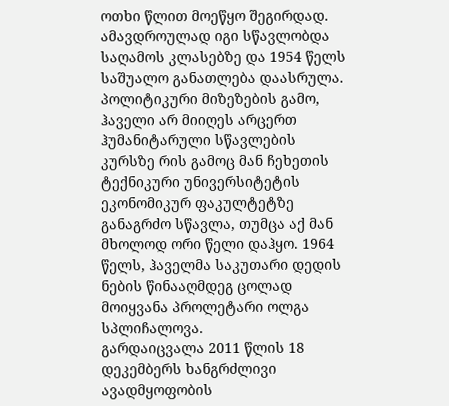ოთხი წლით მოეწყო შეგირდად. ამავდროულად იგი სწავლობდა საღამოს კლასებზე და 1954 წელს საშუალო განათლება დაასრულა. პოლიტიკური მიზეზების გამო, ჰაველი არ მიიღეს არცერთ ჰუმანიტარული სწავლების კურსზე რის გამოც მან ჩეხეთის ტექნიკური უნივერსიტეტის ეკონომიკურ ფაკულტეტზე განაგრძო სწავლა, თუმცა აქ მან მხოლოდ ორი წელი დაჰყო. 1964 წელს, ჰაველმა საკუთარი დედის ნების წინააღმდეგ ცოლად მოიყვანა პროლეტარი ოლგა სპლიჩალოვა.
გარდაიცვალა 2011 წლის 18 დეკემბერს ხანგრძლივი ავადმყოფობის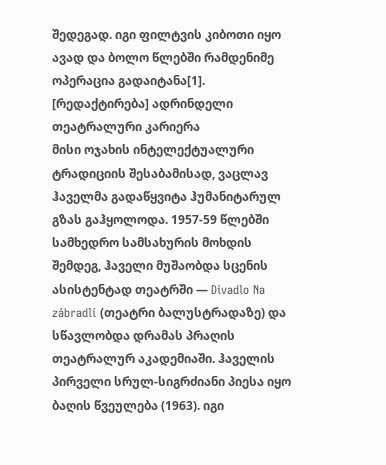შედეგად. იგი ფილტვის კიბოთი იყო ავად და ბოლო წლებში რამდენიმე ოპერაცია გადაიტანა[1].
[რედაქტირება] ადრინდელი თეატრალური კარიერა
მისი ოჯახის ინტელექტუალური ტრადიციის შესაბამისად, ვაცლავ ჰაველმა გადაწყვიტა ჰუმანიტარულ გზას გაჰყოლოდა. 1957-59 წლებში სამხედრო სამსახურის მოხდის შემდეგ, ჰაველი მუშაობდა სცენის ასისტენტად თეატრში — Divadlo Na zábradlí (თეატრი ბალუსტრადაზე) და სწავლობდა დრამას პრაღის თეატრალურ აკადემიაში. ჰაველის პირველი სრულ-სიგრძიანი პიესა იყო ბაღის წვეულება (1963). იგი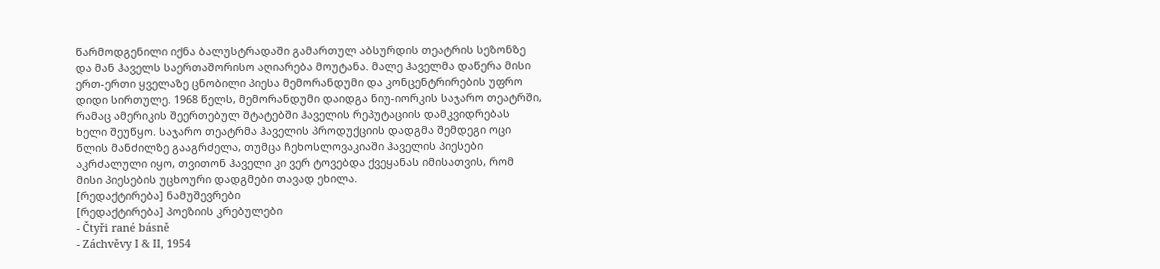წარმოდგენილი იქნა ბალუსტრადაში გამართულ აბსურდის თეატრის სეზონზე და მან ჰაველს საერთაშორისო აღიარება მოუტანა. მალე ჰაველმა დაწერა მისი ერთ-ერთი ყველაზე ცნობილი პიესა მემორანდუმი და კონცენტრირების უფრო დიდი სირთულე. 1968 წელს, მემორანდუმი დაიდგა ნიუ-იორკის საჯარო თეატრში, რამაც ამერიკის შეერთებულ შტატებში ჰაველის რეპუტაციის დამკვიდრებას ხელი შეუწყო. საჯარო თეატრმა ჰაველის პროდუქციის დადგმა შემდეგი ოცი წლის მანძილზე გააგრძელა, თუმცა ჩეხოსლოვაკიაში ჰაველის პიესები აკრძალული იყო, თვითონ ჰაველი კი ვერ ტოვებდა ქვეყანას იმისათვის, რომ მისი პიესების უცხოური დადგმები თავად ეხილა.
[რედაქტირება] ნამუშევრები
[რედაქტირება] პოეზიის კრებულები
- Čtyři rané básně
- Záchvěvy I & II, 1954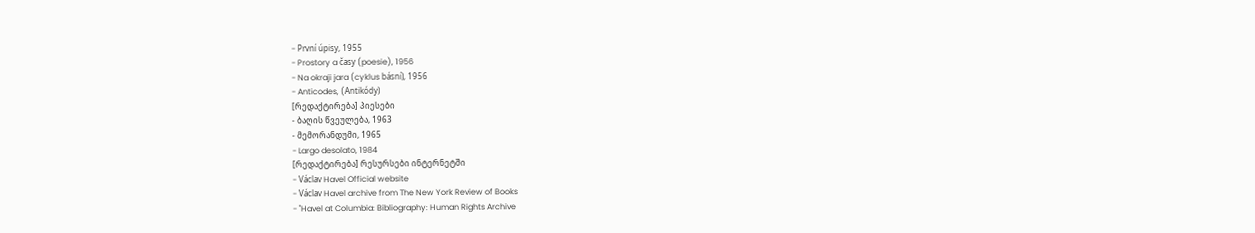- První úpisy, 1955
- Prostory a časy (poesie), 1956
- Na okraji jara (cyklus básní), 1956
- Anticodes, (Antikódy)
[რედაქტირება] პიესები
- ბაღის წვეულება, 1963
- მემორანდუმი, 1965
- Largo desolato, 1984
[რედაქტირება] რესურსები ინტერნეტში
- Václav Havel Official website
- Václav Havel archive from The New York Review of Books
- "Havel at Columbia: Bibliography: Human Rights Archive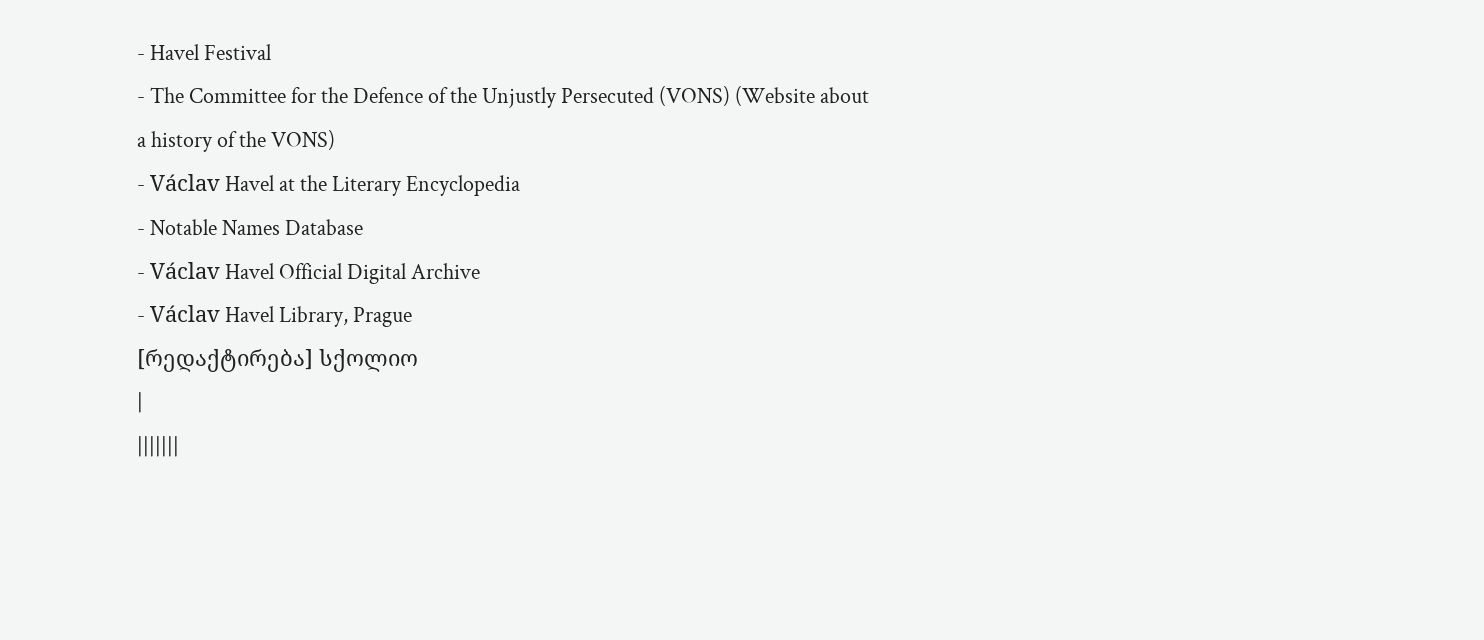- Havel Festival
- The Committee for the Defence of the Unjustly Persecuted (VONS) (Website about a history of the VONS)
- Václav Havel at the Literary Encyclopedia
- Notable Names Database
- Václav Havel Official Digital Archive
- Václav Havel Library, Prague
[რედაქტირება] სქოლიო
|
|||||||